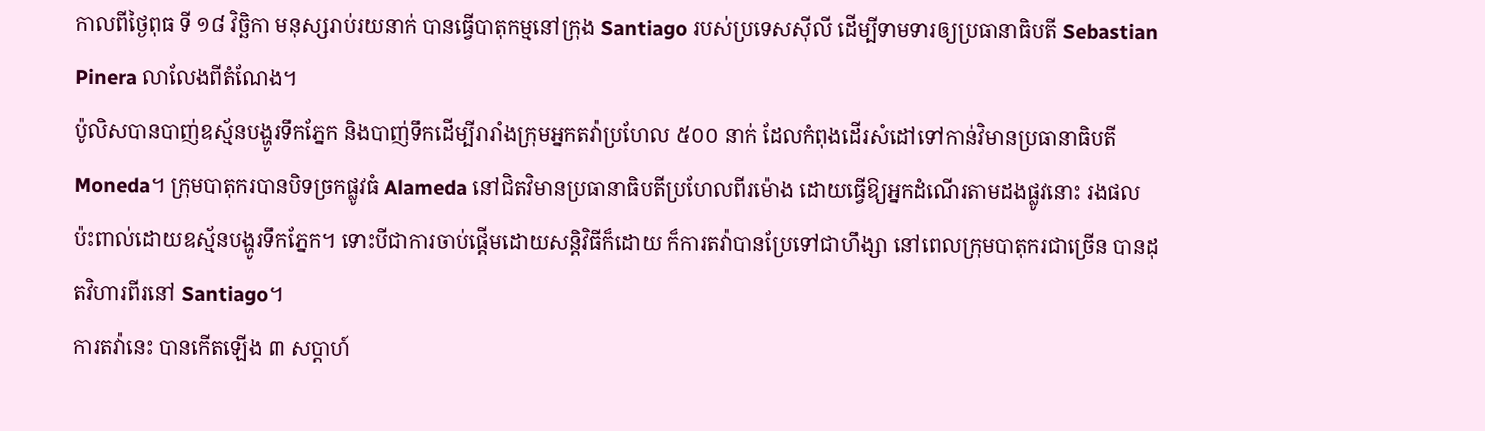កាលពីថ្ងៃពុធ ទី ១៨ វិច្ឆិកា មនុស្សរាប់រយនាក់ បានធ្វើបាតុកម្មនៅក្រុង Santiago របស់ប្រទេសស៊ីលី ដើម្បីទាមទារឲ្យប្រធានាធិបតី Sebastian Pinera លាលែងពីតំណែង។
ប៉ូលិសបានបាញ់ឧស្ម័នបង្ហូរទឹកភ្នែក និងបាញ់ទឹកដើម្បីរារាំងក្រុមអ្នកតវ៉ាប្រហែល ៥០០ នាក់ ដែលកំពុងដើរសំដៅទៅកាន់វិមានប្រធានាធិបតី Moneda។ ក្រុមបាតុករបានបិទច្រកផ្លូវធំ Alameda នៅជិតវិមានប្រធានាធិបតីប្រហែលពីរម៉ោង ដោយធ្វើឱ្យអ្នកដំណើរតាមដងផ្លូវនោះ រងផលប៉ះពាល់ដោយឧស្ម័នបង្ហូរទឹកភ្នែក។ ទោះបីជាការចាប់ផ្តើមដោយសន្តិវិធីក៏ដោយ ក៏ការតវ៉ាបានប្រែទៅជាហឹង្សា នៅពេលក្រុមបាតុករជាច្រើន បានដុតវិហារពីរនៅ Santiago។
ការតវ៉ានេះ បានកើតឡើង ៣ សប្តាហ៍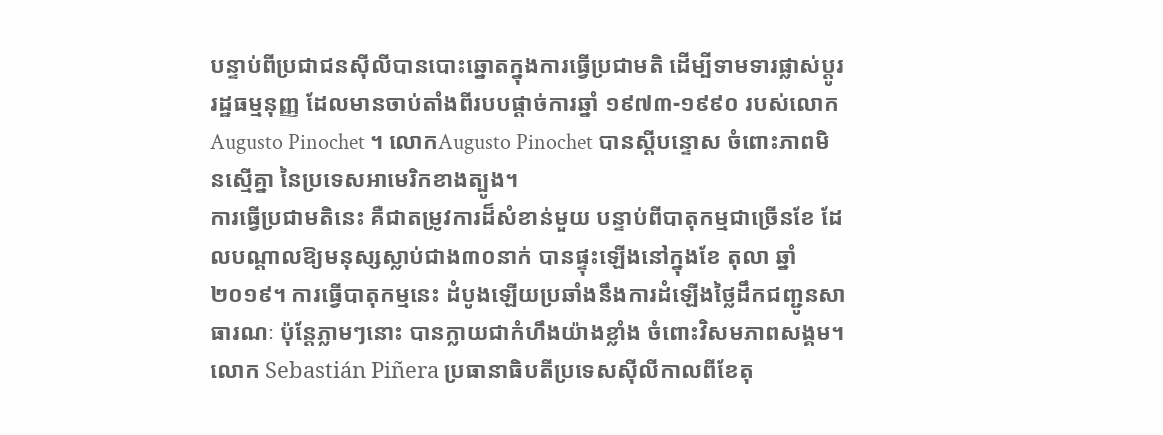បន្ទាប់ពីប្រជាជនស៊ីលីបានបោះឆ្នោតក្នុងការធ្វើប្រជាមតិ ដើម្បីទាមទារផ្លាស់ប្តូររដ្ឋធម្មនុញ្ញ ដែលមានចាប់តាំងពីរបបផ្តាច់ការឆ្នាំ ១៩៧៣-១៩៩០ របស់លោក Augusto Pinochet ។ លោកAugusto Pinochet បានស្តីបន្ទោស ចំពោះភាពមិនស្មើគ្នា នៃប្រទេសអាមេរិកខាងត្បូង។
ការធ្វើប្រជាមតិនេះ គឺជាតម្រូវការដ៏សំខាន់មួយ បន្ទាប់ពីបាតុកម្មជាច្រើនខែ ដែលបណ្តាលឱ្យមនុស្សស្លាប់ជាង៣០នាក់ បានផ្ទុះឡើងនៅក្នុងខែ តុលា ឆ្នាំ ២០១៩។ ការធ្វើបាតុកម្មនេះ ដំបូងឡើយប្រឆាំងនឹងការដំឡើងថ្លៃដឹកជញ្ជូនសាធារណៈ ប៉ុន្តែភ្លាមៗនោះ បានក្លាយជាកំហឹងយ៉ាងខ្លាំង ចំពោះវិសមភាពសង្គម។
លោក Sebastián Piñera ប្រធានាធិបតីប្រទេសស៊ីលីកាលពីខែតុ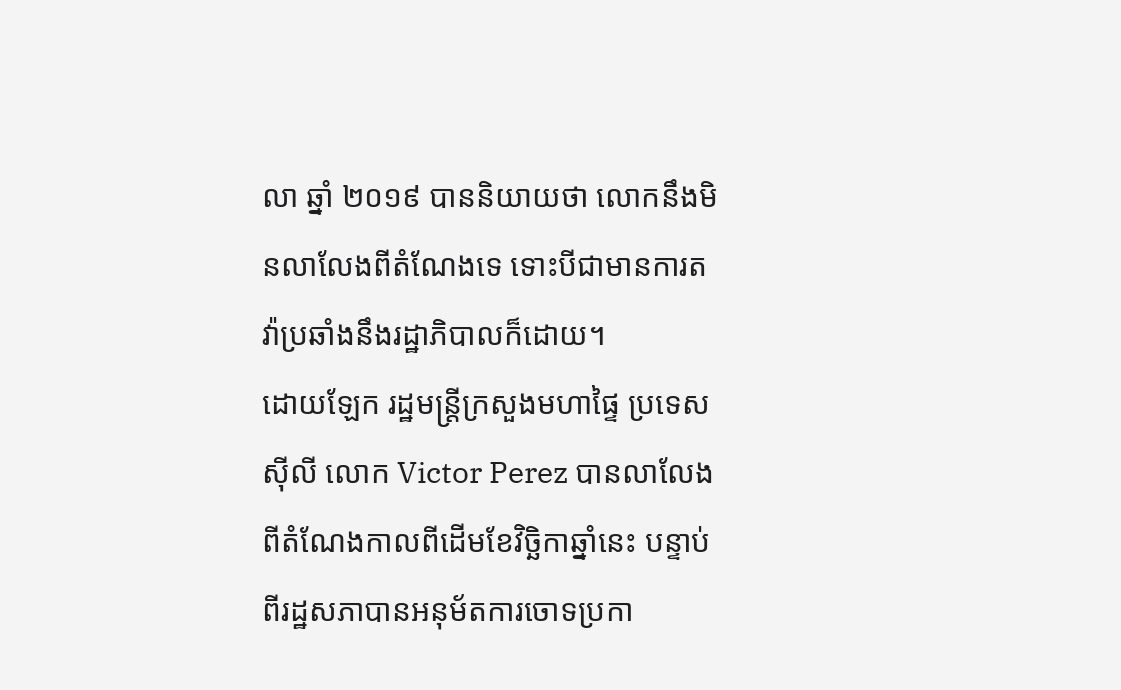លា ឆ្នាំ ២០១៩ បាននិយាយថា លោកនឹងមិនលាលែងពីតំណែងទេ ទោះបីជាមានការតវ៉ាប្រឆាំងនឹងរដ្ឋាភិបាលក៏ដោយ។
ដោយឡែក រដ្ឋមន្រ្តីក្រសួងមហាផ្ទៃ ប្រទេសស៊ីលី លោក Victor Perez បានលាលែងពីតំណែងកាលពីដើមខែវិច្ឆិកាឆ្នាំនេះ បន្ទាប់ពីរដ្ឋសភាបានអនុម័តការចោទប្រកា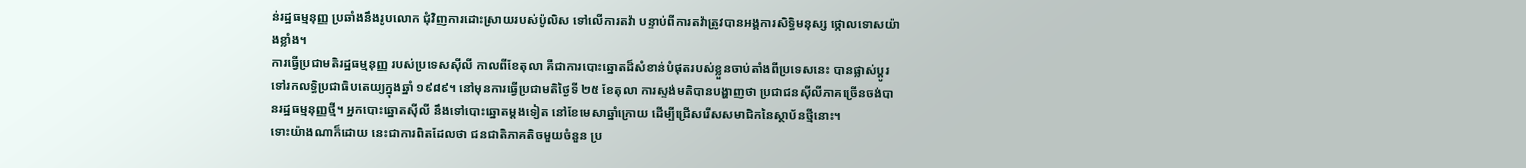ន់រដ្ឋធម្មនុញ្ញ ប្រឆាំងនឹងរូបលោក ជុំវិញការដោះស្រាយរបស់ប៉ូលិស ទៅលើការតវ៉ា បន្ទាប់ពីការតវ៉ាត្រូវបានអង្គការសិទ្ធិមនុស្ស ថ្កោលទោសយ៉ាងខ្លាំង។
ការធ្វើប្រជាមតិរដ្ឋធម្មនុញ្ញ របស់ប្រទេសស៊ីលី កាលពីខែតុលា គឺជាការបោះឆ្នោតដ៏សំខាន់បំផុតរបស់ខ្លួនចាប់តាំងពីប្រទេសនេះ បានផ្លាស់ប្តូរទៅរកលទ្ធិប្រជាធិបតេយ្យក្នុងឆ្នាំ ១៩៨៩។ នៅមុនការធ្វើប្រជាមតិថ្ងៃទី ២៥ ខែតុលា ការស្ទង់មតិបានបង្ហាញថា ប្រជាជនស៊ីលីភាគច្រើនចង់បានរដ្ឋធម្មនុញ្ញថ្មី។ អ្នកបោះឆ្នោតស៊ីលី នឹងទៅបោះឆ្នោតម្តងទៀត នៅខែមេសាឆ្នាំក្រោយ ដើម្បីជ្រើសរើសសមាជិកនៃស្ថាប័នថ្មីនោះ។
ទោះយ៉ាងណាក៏ដោយ នេះជាការពិតដែលថា ជនជាតិភាគតិចមួយចំនួន ប្រ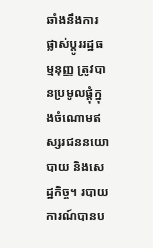ឆាំងនឹងការផ្លាស់ប្តូររដ្ឋធម្មនុញ្ញ ត្រូវបានប្រមូលផ្តុំក្នុងចំណោមឥស្សរជននយោបាយ និងសេដ្ឋកិច្ច។ របាយការណ៍បានប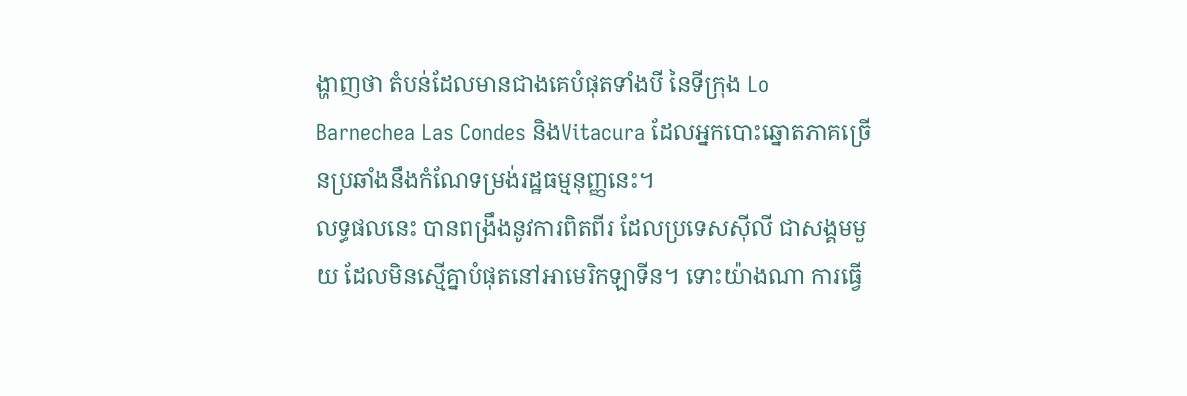ង្ហាញថា តំបន់ដែលមានជាងគេបំផុតទាំងបី នៃទីក្រុង Lo Barnechea Las Condes និងVitacura ដែលអ្នកបោះឆ្នោតភាគច្រើនប្រឆាំងនឹងកំណែទម្រង់រដ្ឋធម្មនុញ្ញនេះ។
លទ្ធផលនេះ បានពង្រឹងនូវការពិតពីរ ដែលប្រទេសស៊ីលី ជាសង្គមមួយ ដែលមិនស្មើគ្នាបំផុតនៅអាមេរិកឡាទីន។ ទោះយ៉ាងណា ការធ្វើ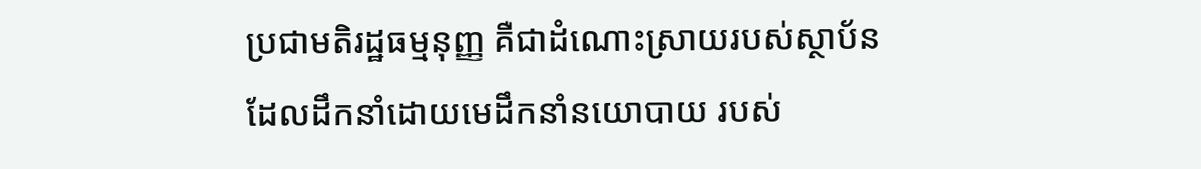ប្រជាមតិរដ្ឋធម្មនុញ្ញ គឺជាដំណោះស្រាយរបស់ស្ថាប័ន ដែលដឹកនាំដោយមេដឹកនាំនយោបាយ របស់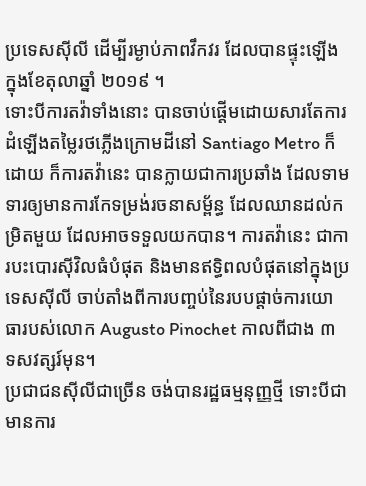ប្រទេសស៊ីលី ដើម្បីរម្ងាប់ភាពវឹកវរ ដែលបានផ្ទុះឡើងក្នុងខែតុលាឆ្នាំ ២០១៩ ។
ទោះបីការតវ៉ាទាំងនោះ បានចាប់ផ្តើមដោយសារតែការដំឡើងតម្លៃរថភ្លើងក្រោមដីនៅ Santiago Metro ក៏ដោយ ក៏ការតវ៉ានេះ បានក្លាយជាការប្រឆាំង ដែលទាមទារឲ្យមានការកែទម្រង់រចនាសម្ព័ន្ធ ដែលឈានដល់កម្រិតមួយ ដែលអាចទទួលយកបាន។ ការតវ៉ានេះ ជាការបះបោរស៊ីវិលធំបំផុត និងមានឥទ្ធិពលបំផុតនៅក្នុងប្រទេសស៊ីលី ចាប់តាំងពីការបញ្ចប់នៃរបបផ្តាច់ការយោធារបស់លោក Augusto Pinochet កាលពីជាង ៣ ទសវត្សរ៍មុន។
ប្រជាជនស៊ីលីជាច្រើន ចង់បានរដ្ឋធម្មនុញ្ញថ្មី ទោះបីជាមានការ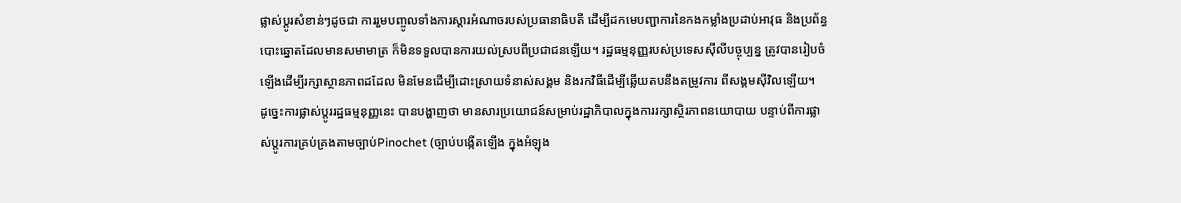ផ្លាស់ប្តូរសំខាន់ៗដូចជា ការរួមបញ្ចូលទាំងការស្តារអំណាចរបស់ប្រធានាធិបតី ដើម្បីដកមេបញ្ជាការនៃកងកម្លាំងប្រដាប់អាវុធ និងប្រព័ន្ធបោះឆ្នោតដែលមានសមាមាត្រ ក៏មិនទទួលបានការយល់ស្របពីប្រជាជនឡើយ។ រដ្ឋធម្មនុញ្ញរបស់ប្រទេសស៊ីលីបច្ចុប្បន្ន ត្រូវបានរៀបចំឡើងដើម្បីរក្សាស្ថានភាពដដែល មិនមែនដើម្បីដោះស្រាយទំនាស់សង្គម និងរកវិធីដើម្បីឆ្លើយតបនឹងតម្រូវការ ពីសង្គមស៊ីវិលឡើយ។
ដូច្នេះការផ្លាស់ប្តូររដ្ឋធម្មនុញ្ញនេះ បានបង្ហាញថា មានសារប្រយោជន៍សម្រាប់រដ្ឋាភិបាលក្នុងការរក្សាស្ថិរភាពនយោបាយ បន្ទាប់ពីការផ្លាស់ប្តូរការគ្រប់គ្រងតាមច្បាប់Pinochet (ច្បាប់បង្កើតឡើង ក្នុងអំឡុង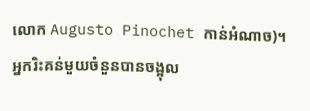លោក Augusto Pinochet កាន់អំណាច)។
អ្នករិះគន់មួយចំនួនបានចង្អុល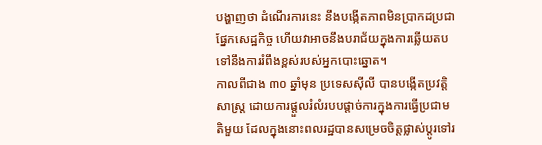បង្ហាញថា ដំណើរការនេះ នឹងបង្កើតភាពមិនប្រាកដប្រជាផ្នែកសេដ្ឋកិច្ច ហើយវាអាចនឹងបរាជ័យក្នុងការឆ្លើយតប ទៅនឹងការរំពឹងខ្ពស់របស់អ្នកបោះឆ្នោត។
កាលពីជាង ៣០ ឆ្នាំមុន ប្រទេសស៊ីលី បានបង្កើតប្រវត្តិសាស្ត្រ ដោយការផ្តួលរំលំរបបផ្តាច់ការក្នុងការធ្វើប្រជាមតិមួយ ដែលក្នុងនោះពលរដ្ឋបានសម្រេចចិត្តផ្លាស់ប្តូរទៅរ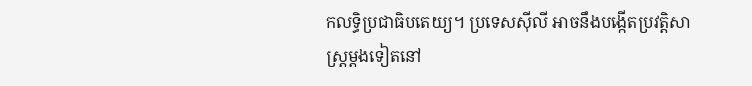កលទ្ធិប្រជាធិបតេយ្យ។ ប្រទេសស៊ីលី អាចនឹងបង្កើតប្រវត្តិសាស្ត្រម្តងទៀតនៅ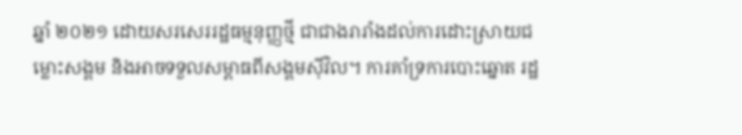ឆ្នាំ ២០២១ ដោយសរសេររដ្ឋធម្មនុញ្ញថ្មី ជាជាងរារាំងដល់ការដោះស្រាយជម្លោះសង្គម និងអាចទទួលសម្ពាធពីសង្គមស៊ីវិល។ ការគាំទ្រការបោះឆ្នោត រដ្ឋ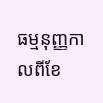ធម្មនុញ្ញកាលពីខែ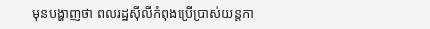មុនបង្ហាញថា ពលរដ្ឋស៊ីលីកំពុងប្រើប្រាស់យន្តកា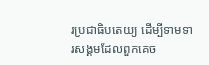រប្រជាធិបតេយ្យ ដើម្បីទាមទារសង្គមដែលពួកគេច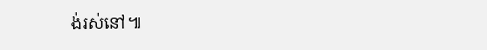ង់រស់នៅ៕